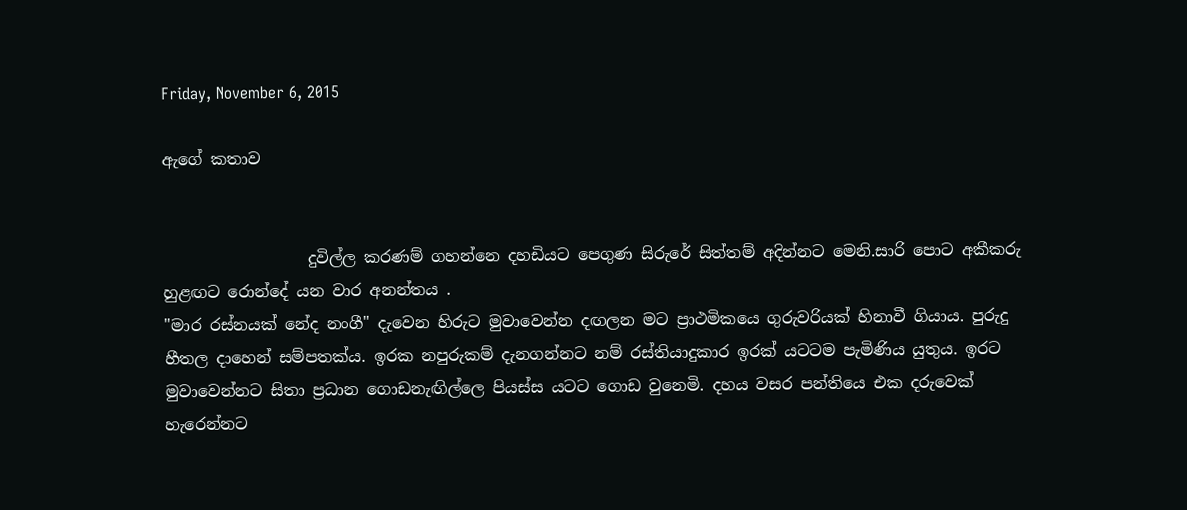Friday, November 6, 2015

ඇගේ කතාව


                  දුවිල්ල කරණම් ගහන්නෙ දහඩියට පෙගුණ සිරුරේ සිත්තම් අදින්නට මෙනි.සාරි පොට අකීකරු හුළඟට රොන්දේ යන වාර අනන්තය .
"මාර රස්නයක් නේද නංගී" දැවෙන හිරුට මුවාවෙන්න දඟලන මට ප්‍රාථමිකයෙ ගුරුවරියක් හිනාවී ගියාය. පුරුදු හීතල දාහෙන් සම්පතක්ය. ඉරක නපුරුකම් දැනගන්න‍ට නම් රස්තියාදුකාර ඉරක් යටටම පැමිණිය යුතුය. ඉරට මුවාවෙන්නට සිතා ප්‍රධාන ගොඩනැඟිල්ලෙ පියස්ස යටට ගොඩ වුනෙමි. දහය වසර පන්තියෙ එක දරුවෙක් හැරෙන්න‍ට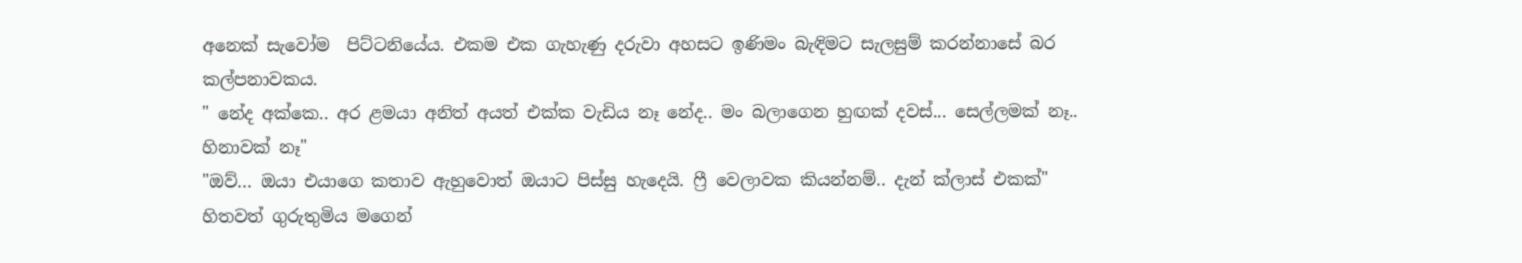අනෙක් සැවෝම  පිට්ටනියේය. එකම එක ගැහැණු දරුවා අහසට ඉණිමං බැඳිමට සැලසුම් කරන්නාසේ බර කල්පනාවකය.
" නේද අක්කෙ.. අර ළමයා අනිත් අයත් එක්ක වැඩිය නෑ නේද.. මං බලාගෙන හුඟක් දවස්... සෙල්ලමක් නෑ.. හිනාවක් නෑ"
"ඔව්... ඔයා එයාගෙ කතාව ඇහුවොත් ඔයාට පිස්සු හැදෙයි. ෆ්‍රී වෙලාවක කියන්නම්.. දැන් ක්ලාස් එකක්"
හිතවත් ගුරුතුමිය මගෙන්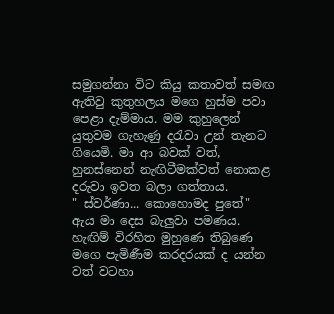සමුගන්නා විට කියු කතාවත් සමඟ ඇතිවු කුතුහලය මගෙ හුස්ම පවා පෙළා දැම්මාය. මම කුහුලෙන් යුතුවම ගැහැණු දරැවා උන් තැනට ගියෙමි. මා ආ බවක් වත්, හුනස්නෙන් නැඟිටීමක්වත් නොකළ දරුවා ඉවත බලා ගත්තාය.
" ස්වර්ණා... කොහොමද පුතේ"
ඇය මා දෙස බැලුවා පමණය. හැඟිම් විරහිත මුහුණෙ තිබුණෙ මගෙ පැමිණීම කරදරයක් ද යන්න වත් වටහා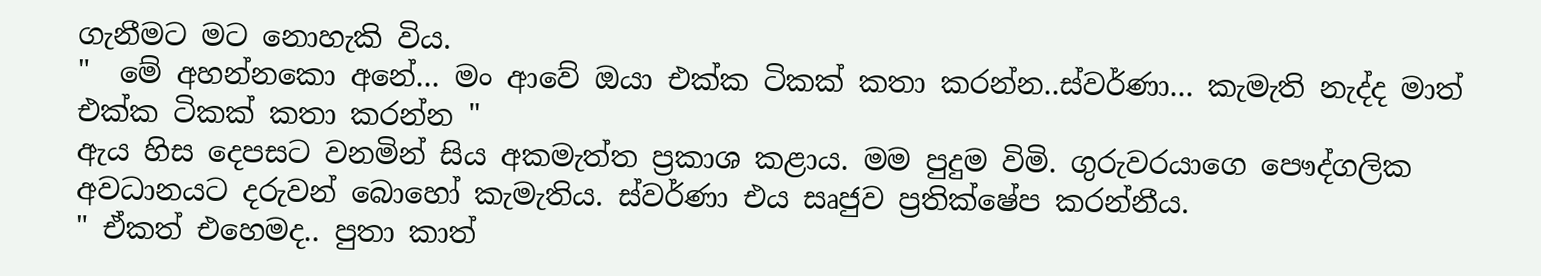ගැනීමට මට නොහැකි විය.
"  මේ අහන්නකො අනේ... මං ආවේ ඔයා එක්ක ටිකක් කතා කරන්න..ස්වර්ණා... කැමැති නැද්ද මාත් එක්ක ටිකක් කතා කරන්න "
ඇය හිස දෙපසට වනමින් සිය අකමැත්ත ප්‍රකාශ කළාය. මම පුදුම විමි. ගුරුවරයාගෙ පෞද්ගලික අවධානයට දරුවන් බොහෝ කැමැතිය. ස්වර්ණා එය සෘජුව ප්‍රතික්ෂේප කරන්නීය.
" ඒකත් එහෙමද.. පුතා කාත්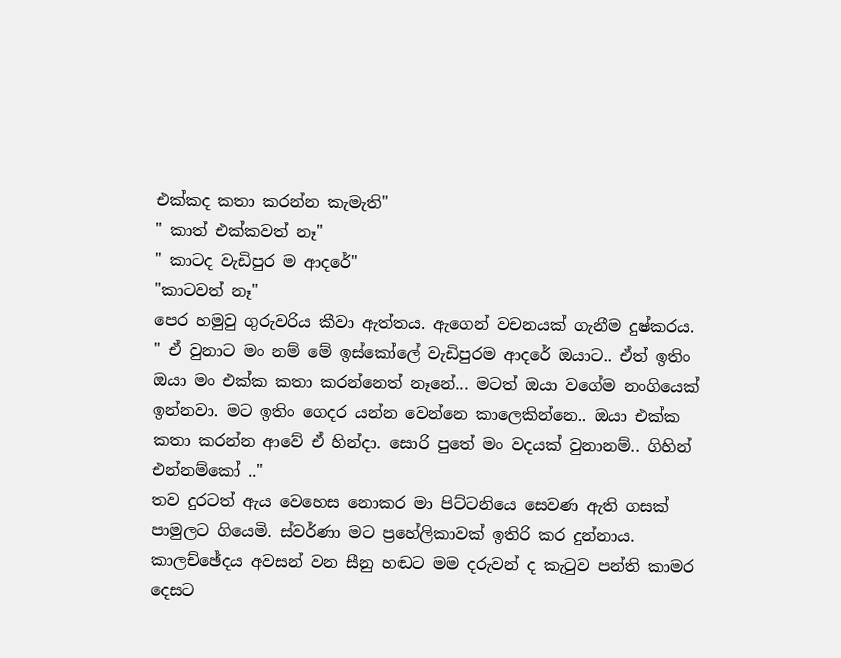එක්කද කතා කරන්න කැමැති"
" කාත් එක්කවත් නෑ"
" කාටද වැඩිපුර ම ආදරේ"
"කාටවත් නෑ"
පෙර හමුවු ගුරුවරිය කීවා ඇත්තය. ඇගෙන් වචනයක් ගැනීම දුෂ්කරය.
" ඒ වුනාට මං නම් මේ ඉස්කෝලේ වැඩිපුරම ආදරේ ඔයාට.. ඒත් ඉතිං ඔයා මං එක්ක කතා කරන්නෙත් නෑනේ... මටත් ඔයා වගේම නංගියෙක් ඉන්නවා. මට ඉතිං ගෙදර යන්න වෙන්නෙ කාලෙකින්නෙ.. ඔයා එක්ක කතා කරන්න ආවේ ඒ හින්දා. සොරි පුතේ මං වදයක් වුනානම්.. ගිහින් එන්නම්කෝ .."
තව දුරටත් ඇය වෙහෙස නොකර මා පිට්ටනියෙ සෙවණ ඇති ගසක් පාමුලට ගියෙමි. ස්වර්ණා මට ප්‍රහේලිකාවක් ඉතිරි කර දුන්නාය. කාලච්ඡේදය අවසන් වන සීනු හඬට මම දරුවන් ද කැටුව පන්ති කාමර දෙසට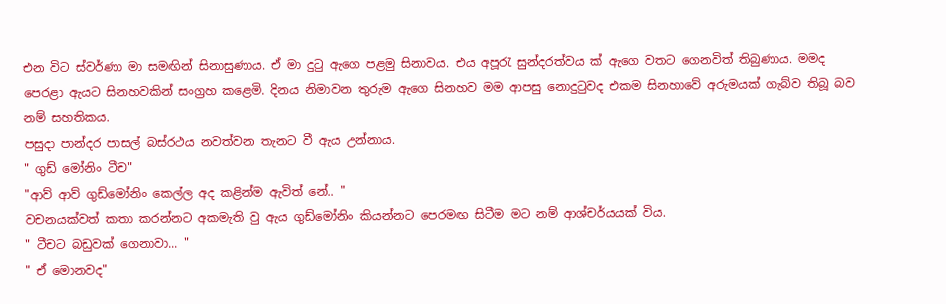එන විට ස්වර්ණා මා සමඟින් සිනාසුණාය. ඒ මා දුටු ඇගෙ පළමු සිනාවය. එය අපූරැ සුන්දරත්වය ක් ඇගෙ වතට ගෙනවිත් තිබුණාය. මමද පෙරළා ඇයට සිනහවකින් සංග්‍රහ කළෙමි. දිනය නිමාවන තුරුම ඇගෙ සිනහව මම ආපසු නොදුටු‍වද එකම සිනහාවේ අරුමයක් ගැබ්ව තිබූ බව නම් සහතිකය.
පසුදා පාන්දර පාසල් බස්රථය නවත්වන තැනට වී ඇය උන්නාය.
" ගුඩ් මෝනිං ටීච"
"ආව් ආව් ගුඩ්මෝනිං කෙල්ල අද කළින්ම ඇවිත් නේ.. "
වචනයක්වත් කතා කරන්නට අකමැති වු ඇය ගුඩ්මෝනිං කියන්නට පෙරමඟ සිටීම මට නම් ආශ්චර්යයක් විය.
" ටීචට බඩුවක් ගෙනාවා... "
" ඒ මොනවද"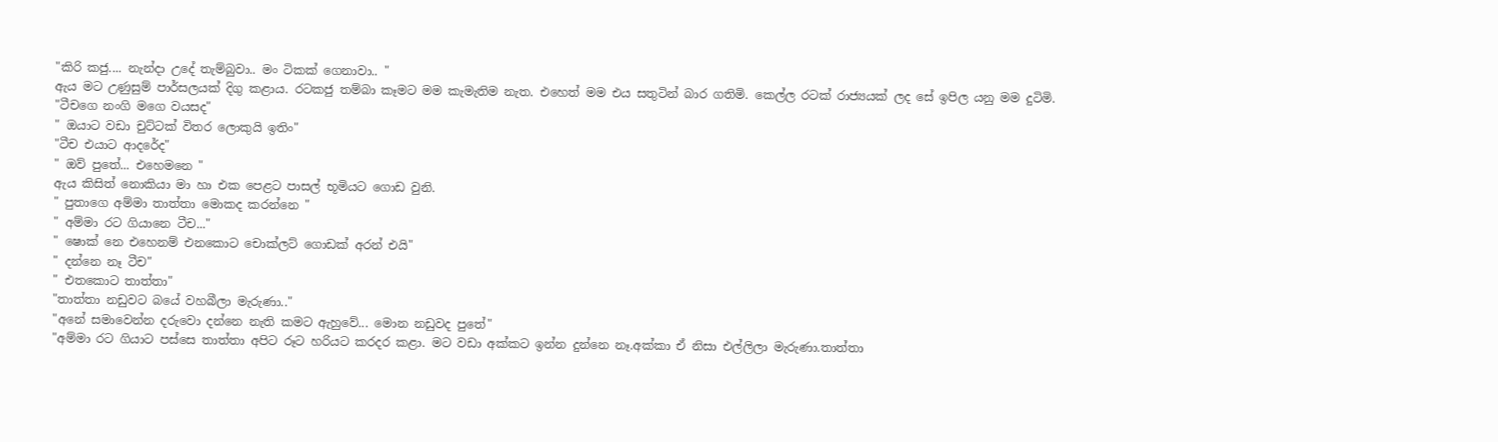"කිරි කජු.... නැන්දා උදේ තැම්බුවා.. මං ටිකක් ගෙනාවා.. "
ඇය මට උණුසුම් පාර්සලයක් දිගු කළාය. රටකජු තම්බා කෑමට මම කැමැතිම නැත. එහෙත් මම එය සතුටින් බාර ගතිමි. කෙල්ල රටක් රාජ්‍යයක් ලද සේ ඉපිල යනු මම දුටිමි.
"ටීචගෙ නංගි මගෙ වයසද"
" ඔයාට වඩා චුට්ටක් විතර ලොකුයි ඉතිං"
"ටීච එයාට ආදරේද"
" ඔව් පුතේ... එහෙමනෙ "
ඇය කිසිත් නොකියා මා හා එක පෙළට පාසල් භූමියට ගොඩ වුනි.
" පුතාගෙ අම්මා තාත්තා මොකද කරන්නෙ "
" අම්මා රට ගියානෙ ටීච..."
" ෂොක් නෙ එහෙනම් එනකොට චොක්ලට් ගොඩක් අරන් එයි"
" දන්නෙ නෑ ටීච"
" එතකොට තාත්තා"
"තාත්තා නඩුවට බයේ වහබීලා මැරුණා.."
"අනේ සමාවෙන්න දරුවො දන්නෙ නැති කමට ඇහුවේ... මොන නඩුවද පුතේ"
"අම්මා රට ගියාට පස්සෙ තාත්තා අපිට රූට හරියට කරදර කළා. මට වඩා අක්කට ඉන්න දුන්නෙ නෑ.අක්කා ඒ නිසා එල්ලිලා මැරුණා.තාත්තා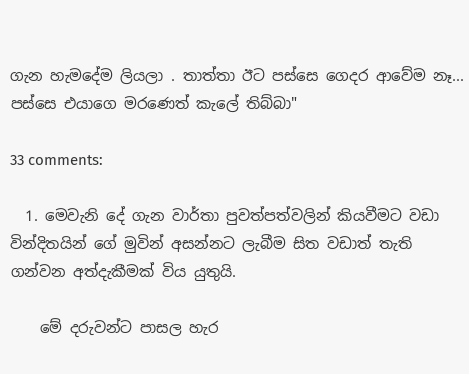ගැන හැමදේම ලියලා . තාත්තා ඊට පස්සෙ ගෙදර ආවේම නෑ... පස්සෙ එයාගෙ මරණෙත් කැලේ තිබ්බා"

33 comments:

  1. මෙවැනි දේ ගැන වාර්තා පුවත්පත්වලින් කියවීමට වඩා වින්දිතයින් ගේ මුවින් අසන්නට ලැබීම සිත වඩාත් තැති ගන්වන අත්දැකීමක් විය යුතුයි.

    මේ දරුවන්ට පාසල හැර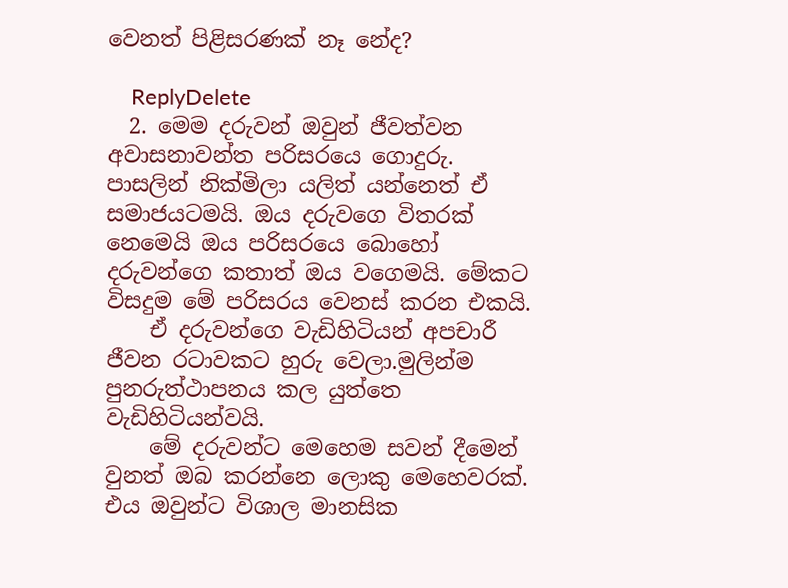වෙනත් පිළිසරණක් නෑ නේද?

    ReplyDelete
  2. මෙම දරුවන් ඔවුන් ජීවත්වන අවාසනාවන්ත පරිසරයෙ ගොදුරු. පාසලින් නික්මිලා යලිත් යන්නෙත් ඒ සමාජයටමයි. ඔය දරුවගෙ විතරක් නෙමෙයි ඔය පරිසරයෙ බොහෝ දරුවන්ගෙ කතාත් ඔය වගෙමයි. මේකට විසදුම මේ පරිසරය වෙනස් කරන එකයි.
    ඒ දරුවන්ගෙ වැඩිහිටියන් අපචාරී ජීවන රටාවකට හුරු වෙලා.මුලින්ම පුනරුත්ථාපනය කල යුත්තෙ වැඩිහිටියන්වයි.
    මේ දරුවන්ට මෙහෙම සවන් දීමෙන් වුනත් ඔබ කරන්නෙ ලොකු මෙහෙවරක්. එය ඔවුන්ට විශාල මානසික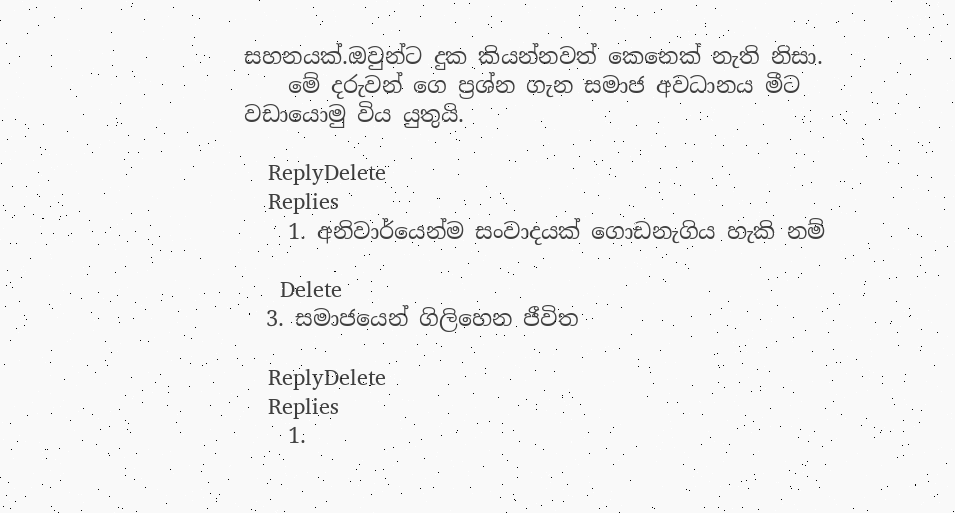සහනයක්.ඔවුන්ට දුක කියන්නවත් කෙනෙක් නැති නිසා.
    මේ දරුවන් ගෙ ප්‍රශ්න ගැන සමාජ අවධානය මීට වඩායොමු විය යුතුයි.

    ReplyDelete
    Replies
    1. අනිවාර්යෙන්ම සංවාදයක් ගොඩනැගිය හැකි නම්

      Delete
  3. සමාජයෙන් ගිලිහෙන ජීවිත

    ReplyDelete
    Replies
    1.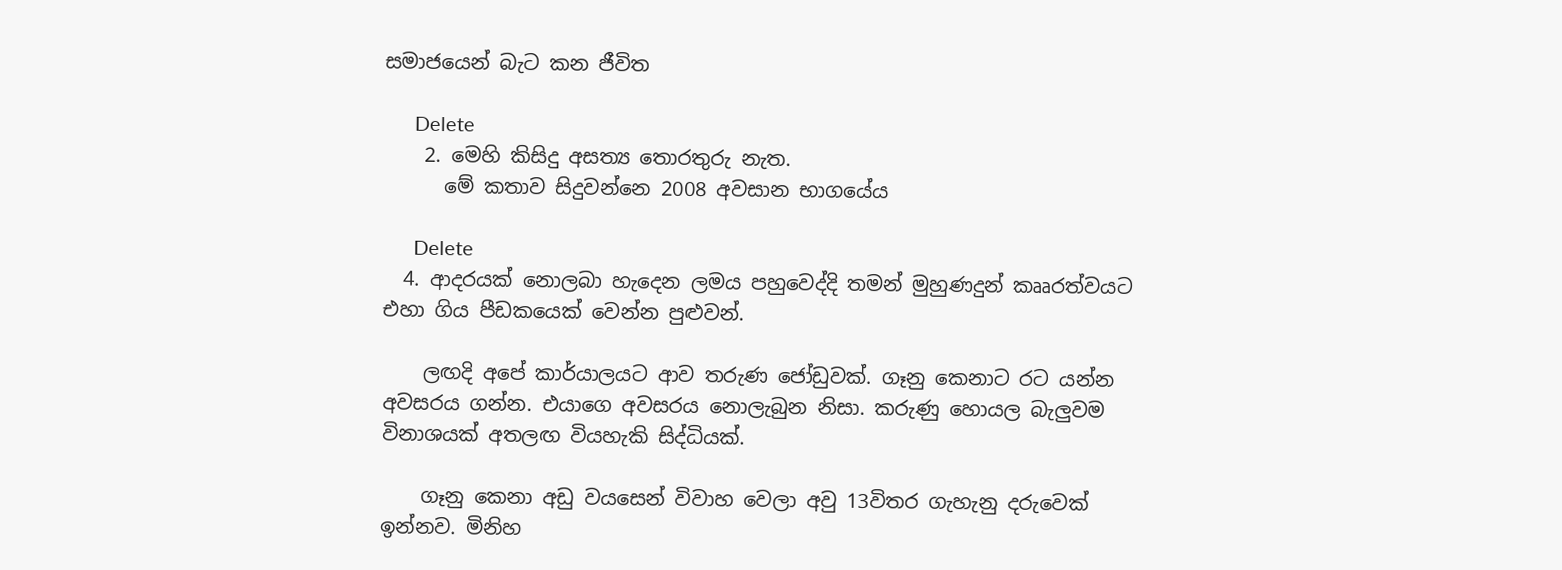සමාජයෙන් බැට කන ජීවිත

      Delete
    2. මෙහි කිසිදු අසත්‍ය තොරතුරු නැත.
      මේ කතාව සිදුවන්නෙ 2008 අවසාන භාගයේය

      Delete
  4. ආදරයක් නොලබා හැදෙන ලමය පහුවෙද්දි තමන් මුහුණදුන් කෲරත්වයට එහා ගිය පීඩකයෙක් වෙන්න පුළුවන්.

    ලඟදි අපේ කාර්යාලයට ආව තරුණ ජෝඩුවක්. ගෑනු කෙනාට රට යන්න අවසරය ගන්න. එයාගෙ අවසරය නොලැබුන නිසා. කරුණු හොයල බැලුවම විනාශයක් අතලඟ වියහැකි සිද්ධියක්.

    ගෑනු කෙනා අඩු වයසෙන් විවාහ වෙලා අවු 13විතර ගැහැනු දරුවෙක් ඉන්නව. මිනිහ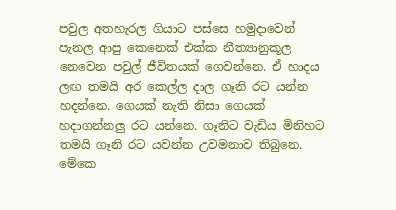පවුල අතහැරල ගියාට පස්සෙ හමුදාවෙන් පැනල ආපු කෙනෙක් එක්ක නීත්‍යානුකූල නෙවෙන පවුල් ජීවිතයක් ගෙවන්නෙ. ඒ හාදය ලඟ තමයි අර කෙල්ල දාල ගෑනි රට යන්න හදන්නෙ. ගෙයක් නැති නිසා ගෙයක් හදාගන්නලු රට යන්නෙ. ගෑනිට වැඩිය මිනිහට තමයි ගෑනි රට යවන්න උවමනාව තිබුනෙ. මේකෙ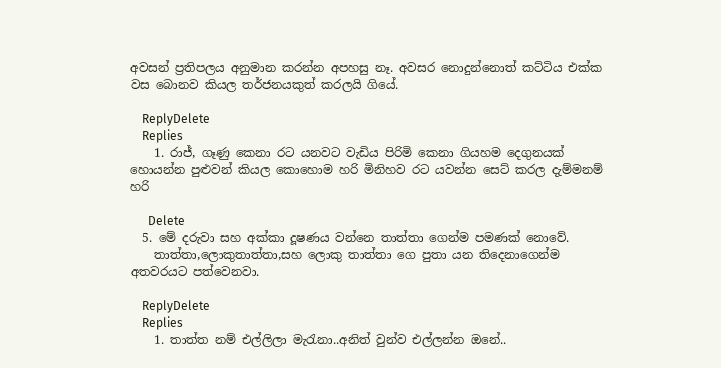අවසන් ප්‍රතිපලය අනුමාන කරන්න අපහසු නෑ. අවසර නොදුන්නොත් කට්ටිය එක්ක වස බොනව කියල තර්ජනයකුත් කරලයි ගියේ.

    ReplyDelete
    Replies
    1. රාජ්, ගෑණු කෙනා රට යනවට වැඩිය පිරිමි කෙනා ගියහම දෙගුනයක් හොයන්න පුළුවන් කියල කොහොම හරි මිනිහව රට යවන්න සෙට් කරල දැම්මනම් හරි

      Delete
  5. මේ දරුවා සහ අක්කා දූෂණය වන්නෙ තාත්තා ගෙන්ම පමණක් නොවේ.
    තාත්තා,ලොකුතාත්තා,සහ ලොකු තාත්තා ගෙ පුතා යන තිදෙනාගෙන්ම අතවරයට පත්වෙනවා.

    ReplyDelete
    Replies
    1. තාත්ත නම් එල්ලිලා මැරැනා..අනිත් වුන්ව එල්ලන්න ඔනේ..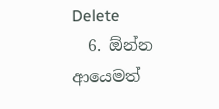Delete
  6. ඕන්න ආයෙමත්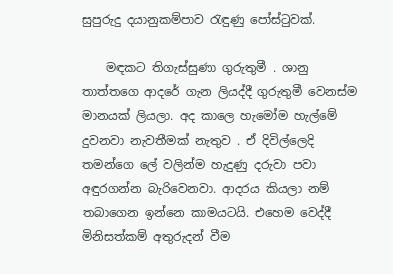සුපුරුදු දයානුකම්පාව රැඳුණු පෝස්ටුවක්.

    මඳකට තිගැස්සුණා ගුරුතුමී . ශානු තාත්තගෙ ආදරේ ගැන ලියද්දී ගුරුතුමී වෙනස්ම මානයක් ලියලා. අද කාලෙ හැමෝම හැල්මේ දුවනවා නැවතීමක් නැතුව . ඒ දිවිල්ලෙදි තමන්ගෙ ලේ වලින්ම හැදුණු දරුවා පවා අඳුරගන්න බැරිවෙනවා. ආදරය කියලා නම් තබාගෙන ඉන්නෙ කාමයටයි. එහෙම වෙද්දී මිනිසත්කම් අතුරුදන් වීම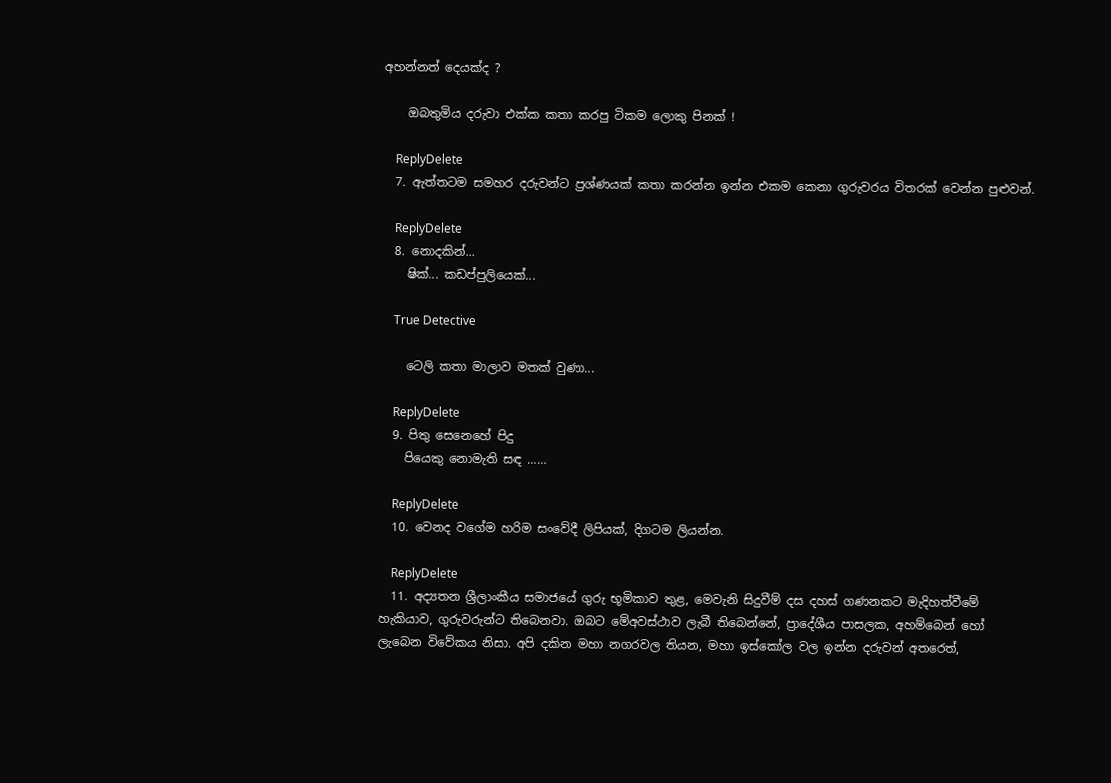අහන්නත් දෙයක්ද ?

    ඔබතුමිය දරුවා එක්ක කතා කරපු ටිකම ලොකු පිනක් !

    ReplyDelete
  7. ඇත්තටම සමහර දරුවන්ට ප්‍රශ්ණයක් කතා කරන්න ඉන්න එකම කෙනා ගුරුවරය විතරක් වෙන්න පුළුවන්.

    ReplyDelete
  8. නොදකින්...
    ෂික්... කඩප්පුලියෙක්...

    True Detective

    ටෙලි කතා මාලාව මතක් වුණා...

    ReplyDelete
  9. පිතු සෙනෙහේ පිදු
    පියෙකු නොමැති සඳ ……

    ReplyDelete
  10. වෙනද වගේම හරිම සංවේදී ලිපියක්, දිගටම ලියන්න.

    ReplyDelete
  11. අද්‍යතන ශ්‍රීලාංකීය සමාජයේ ගුරු භූමිකාව තුළ, මෙවැනි සිදුවීම් දස දහස් ගණනකට මැදිහත්වීමේ හැකියාව, ගුරුවරුන්ට තිබෙනවා. ඔබට මේඅවස්ථාව ලැබී තිබෙන්නේ, ප්‍රාදේශීය පාසලක, අහම්බෙන් හෝ ලැබෙන විවේකය නිසා. අපි දකින මහා නගරවල තියන, මහා ඉස්කෝල වල ඉන්න දරුවන් අතරෙත්,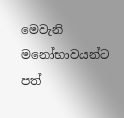මෙවැනි මනෝභාවයන්ට පත්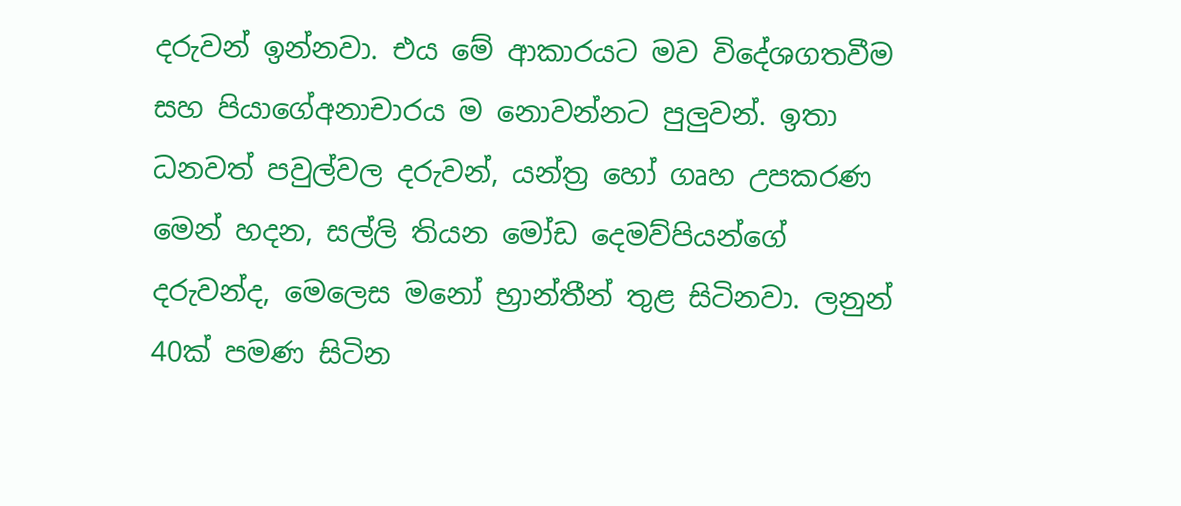දරුවන් ඉන්නවා. එය මේ ආකාරයට මව විදේශගතවීම සහ පියාගේඅනාචාරය ම නොවන්නට පුලුවන්. ඉතා ධනවත් පවුල්වල දරුවන්, යන්ත්‍ර හෝ ගෘහ උපකරණ මෙන් හදන, සල්ලි තියන මෝඩ දෙමව්පියන්ගේ දරුවන්ද, මෙලෙස මනෝ භ්‍රාන්තීන් තුළ සිටිනවා. ලනුන් 40ක් පමණ සිටින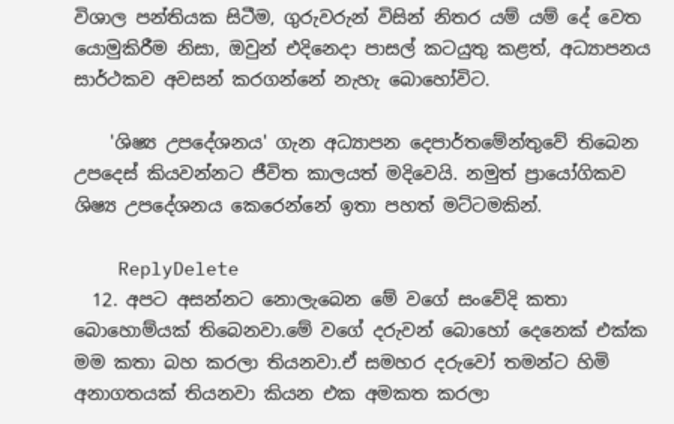විශාල පන්තියක සිටීම, ගුරුවරුන් විසින් නිතර යම් යම් දේ වෙත යොමුකිරීම නිසා, ඔවුන් එදිනෙදා පාසල් කටයුතු කළත්, අධ්‍යාපනය සාර්ථකව අවසන් කරගන්නේ නැහැ බොහෝවිට.

    'ශිෂ්‍ය උපදේශනය' ගැන අධ්‍යාපන දෙපාර්තමේන්තුවේ තිබෙන උපදෙස් කියවන්නට ජීවිත කාලයත් මදිවෙයි. නමුත් ප්‍රායෝගිකව ශිෂ්‍ය උපදේශනය කෙරෙන්නේ ඉතා පහත් මට්ටමකින්.

    ReplyDelete
  12. අපට අසන්නට නොලැබෙන මේ වගේ සංවේදි කතා බොහොම්යක් තිබෙනවා.මේ වගේ දරුවන් බොහෝ දෙනෙක් එක්ක මම කතා බහ කරලා තියනවා.ඒ සමහර දරුවෝ තමන්ට හිමි අනාගතයක් තියනවා කියන එක අමකත කරලා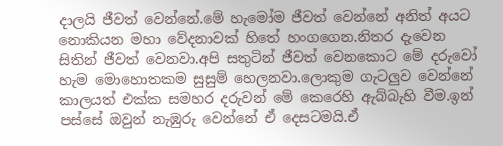දාලයි ජීවත් වෙන්නේ.මේ හැමෝම ජීවත් වෙන්නේ අනිත් අයට නොකියන මහා වේදනාවක් හිතේ හංගගෙන.නිතර දැවෙන සිතින් ජීවත් වෙනවා.අපි සතුටින් ජීවත් වෙනකොට මේ දරුවෝ හැම මොහොතකම සුසුම් හෙලනවා.ලොකුම ගැටලුව වෙන්නේ කාලයත් එක්ක සමහර දරුවන් මේ කෙරෙහි ඇබ්බැහි වීම.ඉන් පස්සේ ඔවුන් නැඹුරු වෙන්නේ ඒ දෙසටමයි.ඒ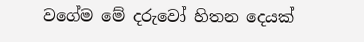වගේම මේ දරුවෝ හිතන දෙයක්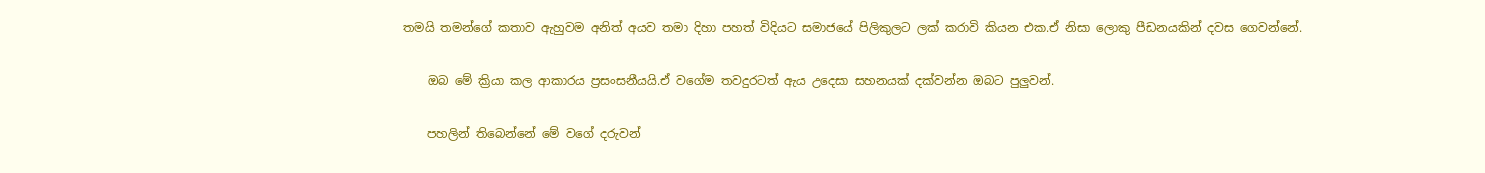තමයි තමන්ගේ කතාව ඇහුවම අනිත් අයව තමා දිහා පහත් විදියට සමාජයේ පිලිකුලට ලක් කරාවි කියන එක.ඒ නිසා ලොකු පීඩනයකින් දවස ගෙවන්නේ.

    ඔබ මේ ක්‍රියා කල ආකාරය ප්‍රසංසනීයයි.ඒ වගේම තවදුරටත් ඇය උදෙසා සහනයක් දක්වන්න ඔබට පුලුවන්.

    පහලින් තිබෙන්නේ මේ වගේ දරුවන්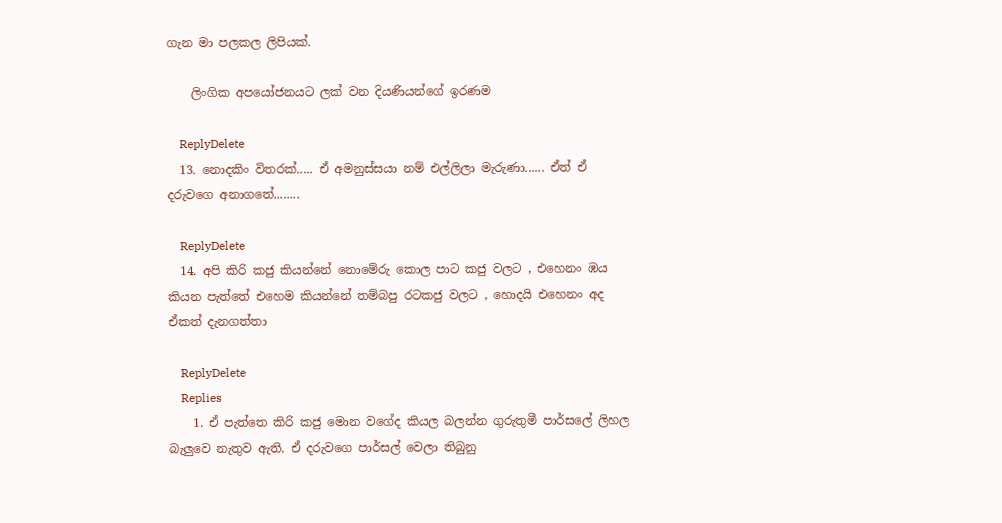ගැන මා පලකල ලිපියක්.

    ලිංගික අපයෝජනයට ලක් වන දියණියන්ගේ ඉරණම

    ReplyDelete
  13. නොදකිං විතරක්..... ඒ අමනුස්සයා නම් එල්ලිලා මැරුණා...... ඒත් ඒ දරුවගෙ අනාගතේ........

    ReplyDelete
  14. අපි කිරි කජු කියන්නේ නොමේරු කොල පාට කජු වලට , එහෙනං ඹය කියන පැත්තේ එහෙම කියන්නේ තම්බපු රටකජු වලට , හොදයි එහෙනං අද ඒකත් දැනගත්තා

    ReplyDelete
    Replies
    1. ඒ පැත්තෙ කිරි කජු මොන වගේද කියල බලන්න ගුරුතුමී පාර්සලේ ලිහල බැලුවෙ නැතුව ඇති. ඒ දරුවගෙ පාර්සල් වෙලා තිබුනු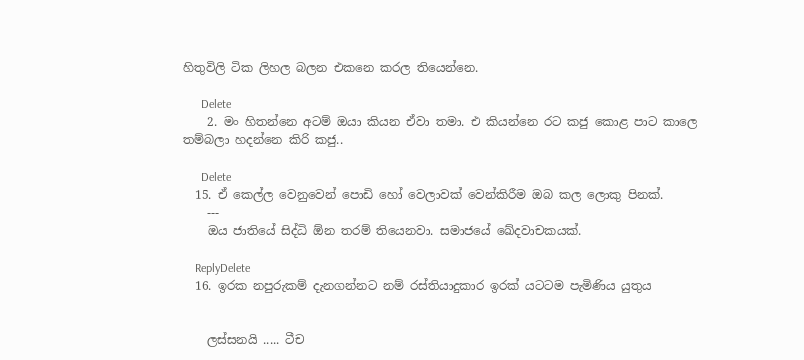හිතුවිලි ටික ලිහල බලන එකනෙ කරල තියෙන්නෙ.

      Delete
    2. මං හිතන්නෙ අටම් ඔයා කියන ඒවා තමා. එ කියන්නෙ රට කජු කොළ පාට කාලෙ තම්බලා හදන්නෙ කිරි කජු..

      Delete
  15. ඒ කෙල්ල වෙනුවෙන් පොඩි හෝ වෙලාවක් වෙන්කිරීම ඔබ කල ලොකු පිනක්.
    ---
    ඔය ජාතියේ සිද්ධි ඕන තරම් තියෙනවා. සමාජයේ ඛේදවාචකයක්.

    ReplyDelete
  16. ඉරක නපුරුකම් දැනගන්න‍ට නම් රස්තියාදුකාර ඉරක් යටටම පැමිණිය යුතුය


    ලස්සනයි ..... ටීච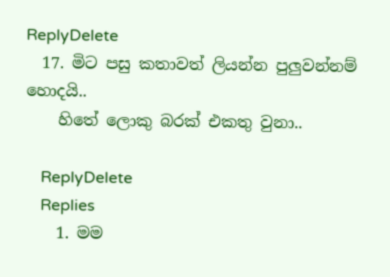ReplyDelete
  17. මිට පසු කතාවත් ලියන්න පුලුවන්නම් හොදයි..
    හිතේ ලොකු බරක් එකතු වුනා..

    ReplyDelete
    Replies
    1. මම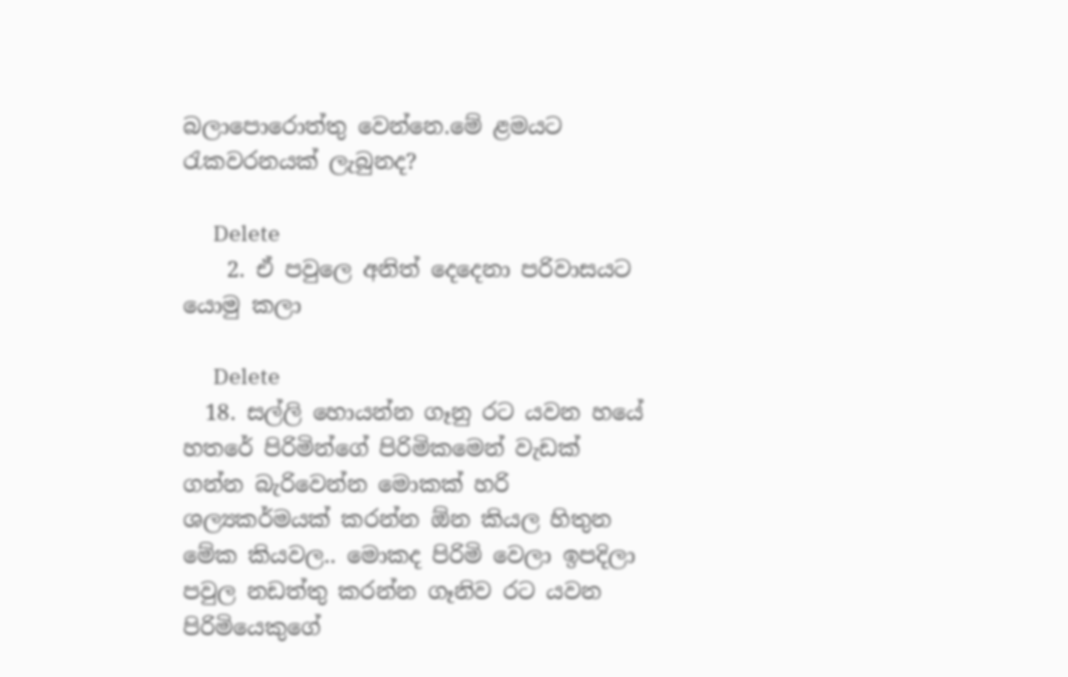බලාපොරොත්තු වෙන්නෙ.මේ ළමයට රැකවරනයක් ලැබුනද?

      Delete
    2. ඒ පවුලෙ අනිත් දෙදෙනා පරිවාසයට යොමු කලා

      Delete
  18. සල්ලි හොයන්න ගෑනු රට යවන හයේ හතරේ පිරිමින්ගේ පිරිමිකමෙන් වැඩක් ගන්න බැරිවෙන්න මොකක් හරි ශල්‍යකර්මයක් කරන්න ඕන කියල හිතුන මේක කියවල.. මොකද පිරිමි වෙලා ඉපදිලා පවුල නඩත්තු කරන්න ගෑනිව රට යවන පිරිමියෙකුගේ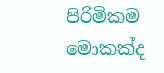පිරිමිකම මොකක්ද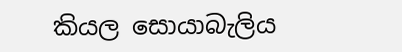කියල සොයාබැලිය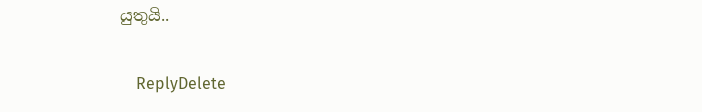යුතුයි..

    ReplyDelete